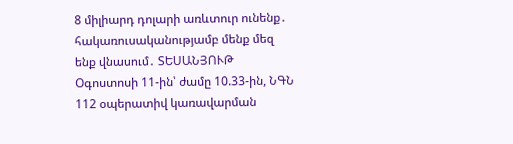8 միլիարդ դոլարի առևտուր ունենք․ հակառուսականությամբ մենք մեզ ենք վնասում․ ՏԵՍԱՆՅՈՒԹ
Օգոստոսի 11-ին՝ ժամը 10.33-ին, ՆԳՆ 112 օպերատիվ կառավարման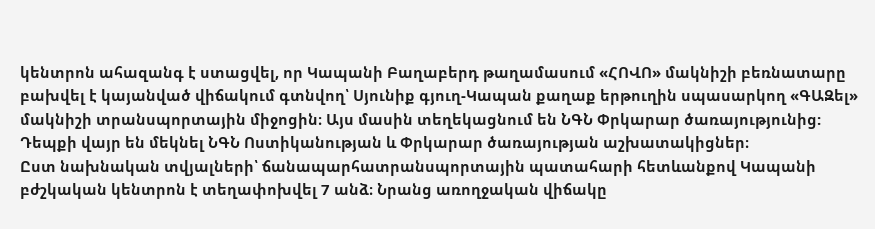կենտրոն ահազանգ է ստացվել, որ Կապանի Բաղաբերդ թաղամասում «ՀՈՎՈ» մակնիշի բեռնատարը բախվել է կայանված վիճակում գտնվող՝ Սյունիք գյուղ-Կապան քաղաք երթուղին սպասարկող «ԳԱԶել» մակնիշի տրանսպորտային միջոցին։ Այս մասին տեղեկացնում են ՆԳՆ Փրկարար ծառայությունից:
Դեպքի վայր են մեկնել ՆԳՆ Ոստիկանության և Փրկարար ծառայության աշխատակիցներ։
Ըստ նախնական տվյալների՝ ճանապարհատրանսպորտային պատահարի հետևանքով Կապանի բժշկական կենտրոն է տեղափոխվել 7 անձ։ Նրանց առողջական վիճակը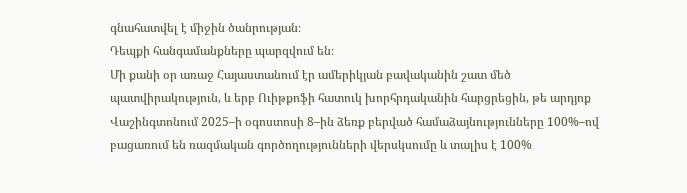գնահատվել է միջին ծանրության։
Դեպքի հանգամանքները պարզվում են։
Մի քանի օր առաջ Հայաստանում էր ամերիկյան բավականին շատ մեծ պատվիրակություն, և երբ Ուիթքոֆի հատուկ խորհրդականին հարցրեցին, թե արդյոք Վաշինգտոնում 2025–ի օգոստոսի 8–ին ձեռք բերված համաձայնությունները 100%–ով բացառում են ռազմական գործողությունների վերսկսումը և տալիս է 100%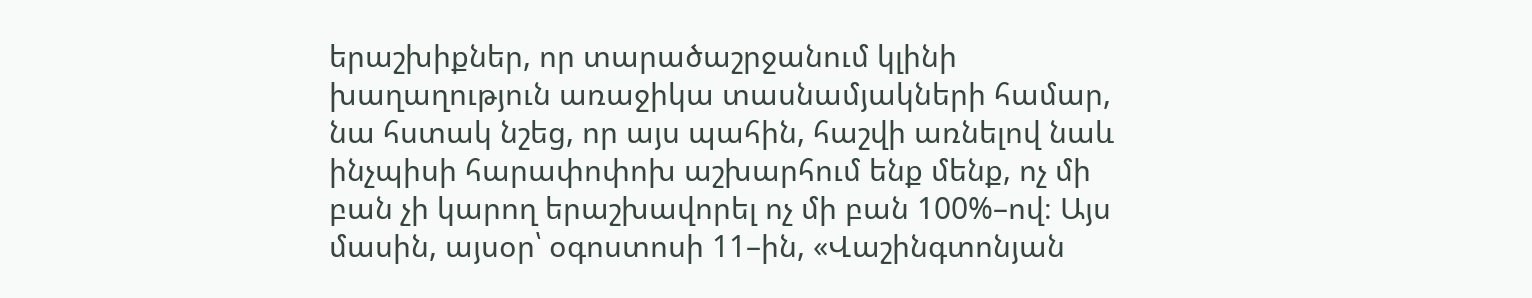երաշխիքներ, որ տարածաշրջանում կլինի խաղաղություն առաջիկա տասնամյակների համար, նա հստակ նշեց, որ այս պահին, հաշվի առնելով նաև ինչպիսի հարափոփոխ աշխարհում ենք մենք, ոչ մի բան չի կարող երաշխավորել ոչ մի բան 100%–ով։ Այս մասին, այսօր՝ օգոստոսի 11–ին, «Վաշինգտոնյան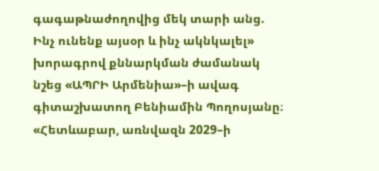գագաթնաժողովից մեկ տարի անց. Ինչ ունենք այսօր և ինչ ակնկալել» խորագրով քննարկման ժամանակ նշեց «ԱՊՐԻ Արմենիա»–ի ավագ գիտաշխատող Բենիամին Պողոսյանը։
«Հետևաբար, առնվազն 2029–ի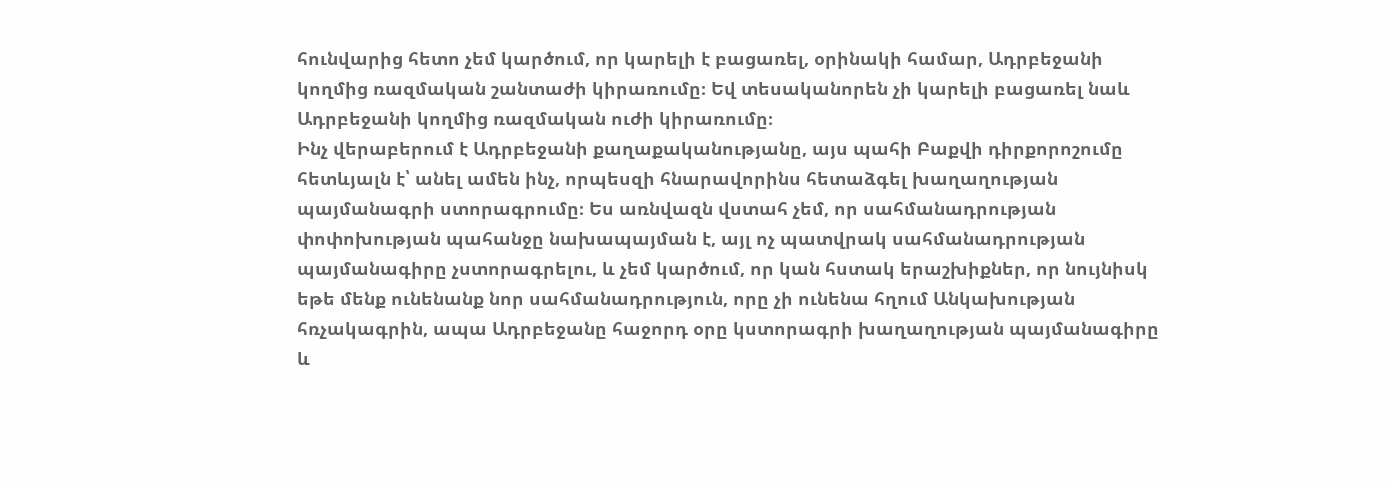հունվարից հետո չեմ կարծում, որ կարելի է բացառել, օրինակի համար, Ադրբեջանի կողմից ռազմական շանտաժի կիրառումը։ Եվ տեսականորեն չի կարելի բացառել նաև Ադրբեջանի կողմից ռազմական ուժի կիրառումը։
Ինչ վերաբերում է Ադրբեջանի քաղաքականությանը, այս պահի Բաքվի դիրքորոշումը հետևյալն է՝ անել ամեն ինչ, որպեսզի հնարավորինս հետաձգել խաղաղության պայմանագրի ստորագրումը։ Ես առնվազն վստահ չեմ, որ սահմանադրության փոփոխության պահանջը նախապայման է, այլ ոչ պատվրակ սահմանադրության պայմանագիրը չստորագրելու, և չեմ կարծում, որ կան հստակ երաշխիքներ, որ նույնիսկ եթե մենք ունենանք նոր սահմանադրություն, որը չի ունենա հղում Անկախության հռչակագրին, ապա Ադրբեջանը հաջորդ օրը կստորագրի խաղաղության պայմանագիրը և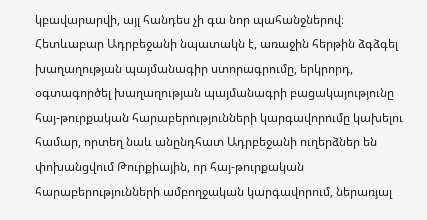կբավարարվի, այլ հանդես չի գա նոր պահանջներով։
Հետևաբար Ադրբեջանի նպատակն է, առաջին հերթին ձգձգել խաղաղության պայմանագիր ստորագրումը, երկրորդ, օգտագործել խաղաղության պայմանագրի բացակայությունը հայ-թուրքական հարաբերությունների կարգավորումը կախելու համար, որտեղ նաև անընդհատ Ադրբեջանի ուղերձներ են փոխանցվում Թուրքիային, որ հայ-թուրքական հարաբերությունների ամբողջական կարգավորում, ներառյալ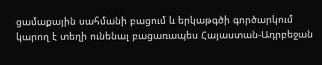ցամաքային սահմանի բացում և երկաթգծի գործարկում կարող է տեղի ունենալ բացառապես Հայաստան-Ադրբեջան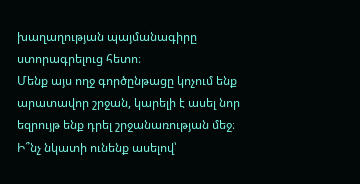խաղաղության պայմանագիրը ստորագրելուց հետո։
Մենք այս ողջ գործընթացը կոչում ենք արատավոր շրջան, կարելի է ասել նոր եզրույթ ենք դրել շրջանառության մեջ։ Ի՞նչ նկատի ունենք ասելով՝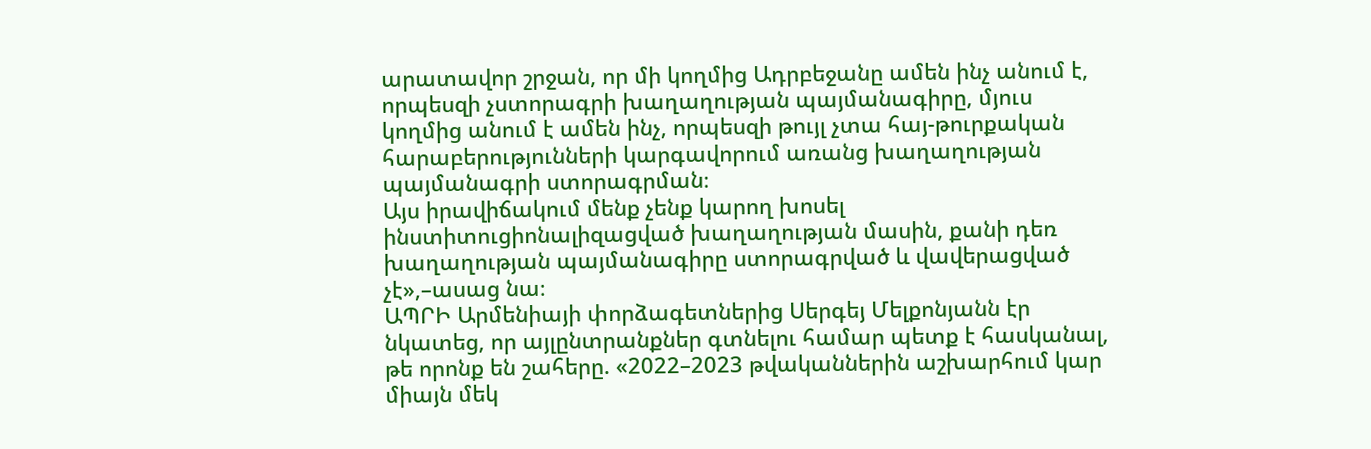արատավոր շրջան, որ մի կողմից Ադրբեջանը ամեն ինչ անում է, որպեսզի չստորագրի խաղաղության պայմանագիրը, մյուս կողմից անում է ամեն ինչ, որպեսզի թույլ չտա հայ-թուրքական հարաբերությունների կարգավորում առանց խաղաղության պայմանագրի ստորագրման։
Այս իրավիճակում մենք չենք կարող խոսել ինստիտուցիոնալիզացված խաղաղության մասին, քանի դեռ խաղաղության պայմանագիրը ստորագրված և վավերացված չէ»,–ասաց նա։
ԱՊՐԻ Արմենիայի փորձագետներից Սերգեյ Մելքոնյանն էր նկատեց, որ այլընտրանքներ գտնելու համար պետք է հասկանալ, թե որոնք են շահերը. «2022–2023 թվականներին աշխարհում կար միայն մեկ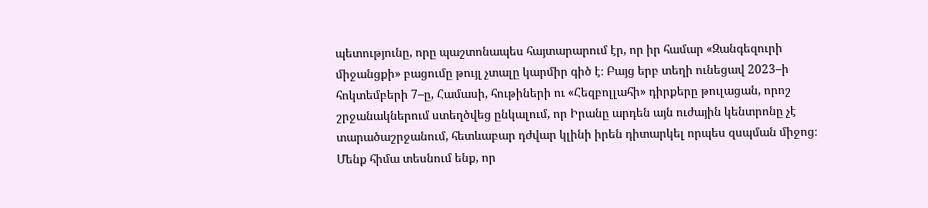պետությունը, որը պաշտոնապես հայտարարում էր, որ իր համար «Զանգեզուրի միջանցքի» բացումը թույլ չտալը կարմիր գիծ է։ Բայց երբ տեղի ունեցավ 2023–ի հոկտեմբերի 7–ը, Համասի, հութիների ու «Հեզբոլլահի» դիրքերը թուլացան, որոշ շրջանակներում ստեղծվեց ընկալում, որ Իրանը արդեն այն ուժային կենտրոնը չէ տարածաշրջանում, հետևաբար դժվար կլինի իրեն դիտարկել որպես զսպման միջոց։
Մենք հիմա տեսնում ենք, որ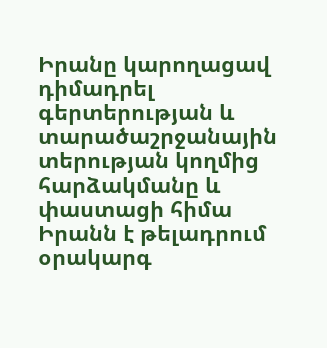Իրանը կարողացավ դիմադրել գերտերության և տարածաշրջանային տերության կողմից հարձակմանը և փաստացի հիմա Իրանն է թելադրում օրակարգ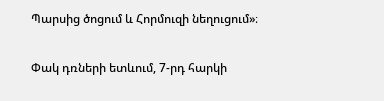Պարսից ծոցում և Հորմուզի նեղուցում»։

Փակ դռների ետևում, 7-րդ հարկի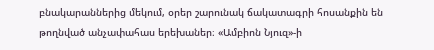բնակարաններից մեկում, օրեր շարունակ ճակատագրի հոսանքին են թողնված անչափահաս երեխաներ։ «Ամբիոն Նյուզ»-ի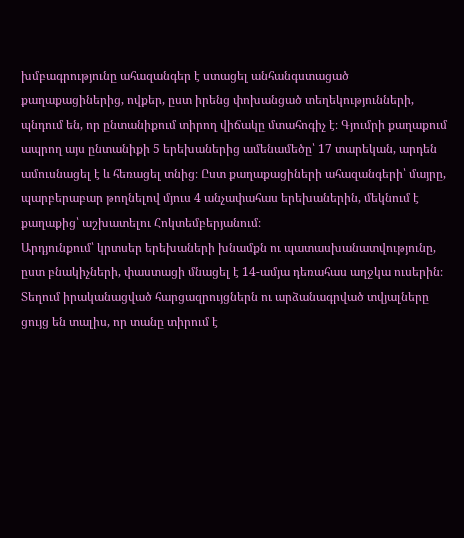խմբագրությունը ահազանգեր է ստացել անհանգստացած քաղաքացիներից, ովքեր, ըստ իրենց փոխանցած տեղեկությունների, պնդում են, որ ընտանիքում տիրող վիճակը մտահոգիչ է։ Գյումրի քաղաքում ապրող այս ընտանիքի 5 երեխաներից ամենամեծը՝ 17 տարեկան, արդեն ամուսնացել է և հեռացել տնից։ Ըստ քաղաքացիների ահազանգերի՝ մայրը, պարբերաբար թողնելով մյուս 4 անչափահաս երեխաներին, մեկնում է քաղաքից՝ աշխատելու Հոկտեմբերյանում։
Արդյունքում՝ կրտսեր երեխաների խնամքն ու պատասխանատվությունը, ըստ բնակիչների, փաստացի մնացել է 14-ամյա դեռահաս աղջկա ուսերին։
Տեղում իրականացված հարցազրույցներն ու արձանագրված տվյալները ցույց են տալիս, որ տանը տիրում է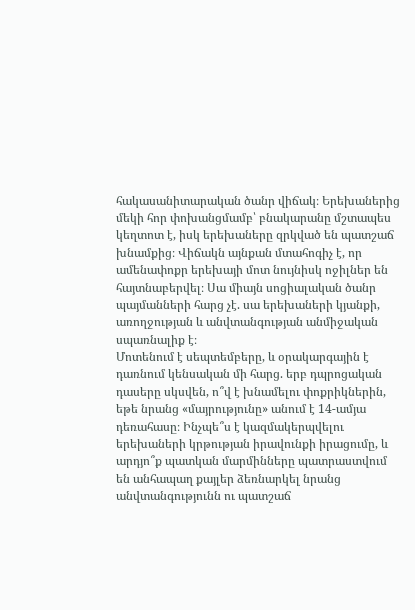հակասանիտարական ծանր վիճակ։ Երեխաներից մեկի հոր փոխանցմամբ՝ բնակարանը մշտապես կեղտոտ է, իսկ երեխաները զրկված են պատշաճ խնամքից։ Վիճակն այնքան մտահոգիչ է, որ ամենափոքր երեխայի մոտ նույնիսկ ոջիլներ են հայտնաբերվել։ Սա միայն սոցիալական ծանր պայմանների հարց չէ. սա երեխաների կյանքի, առողջության և անվտանգության անմիջական սպառնալիք է։
Մոտենում է սեպտեմբերը, և օրակարգային է դառնում կենսական մի հարց. երբ դպրոցական դասերը սկսվեն, ո՞վ է խնամելու փոքրիկներին, եթե նրանց «մայրությունը» անում է 14-ամյա դեռահասը։ Ինչպե՞ս է կազմակերպվելու երեխաների կրթության իրավունքի իրացումը, և արդյո՞ք պատկան մարմինները պատրաստվում են անհապաղ քայլեր ձեռնարկել նրանց անվտանգությունն ու պատշաճ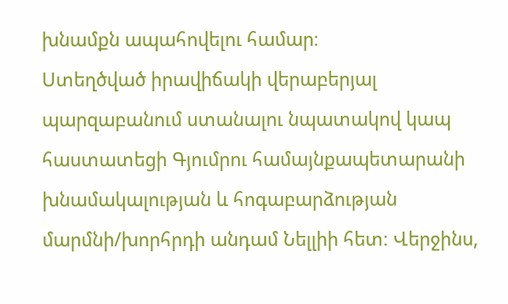խնամքն ապահովելու համար։
Ստեղծված իրավիճակի վերաբերյալ պարզաբանում ստանալու նպատակով կապ հաստատեցի Գյումրու համայնքապետարանի խնամակալության և հոգաբարձության մարմնի/խորհրդի անդամ Նելլիի հետ։ Վերջինս,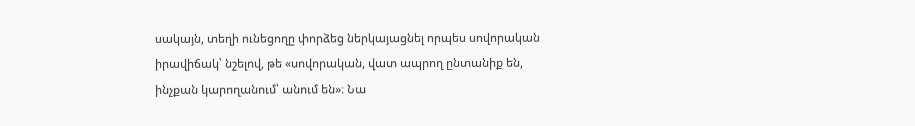սակայն, տեղի ունեցողը փորձեց ներկայացնել որպես սովորական իրավիճակ՝ նշելով, թե «սովորական, վատ ապրող ընտանիք են, ինչքան կարողանում՝ անում են»։ Նա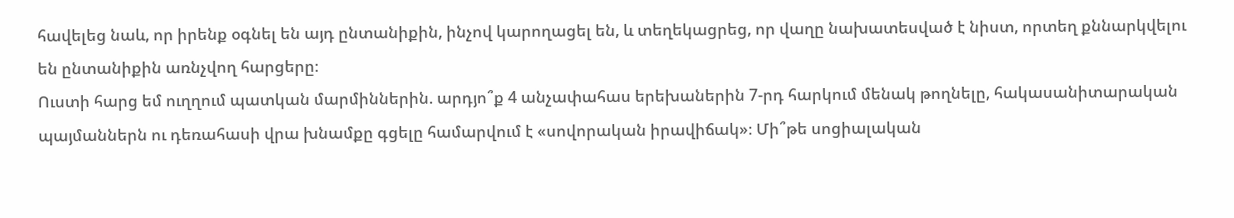հավելեց նաև, որ իրենք օգնել են այդ ընտանիքին, ինչով կարողացել են, և տեղեկացրեց, որ վաղը նախատեսված է նիստ, որտեղ քննարկվելու են ընտանիքին առնչվող հարցերը։
Ուստի հարց եմ ուղղում պատկան մարմիններին. արդյո՞ք 4 անչափահաս երեխաներին 7-րդ հարկում մենակ թողնելը, հակասանիտարական պայմաններն ու դեռահասի վրա խնամքը գցելը համարվում է «սովորական իրավիճակ»։ Մի՞թե սոցիալական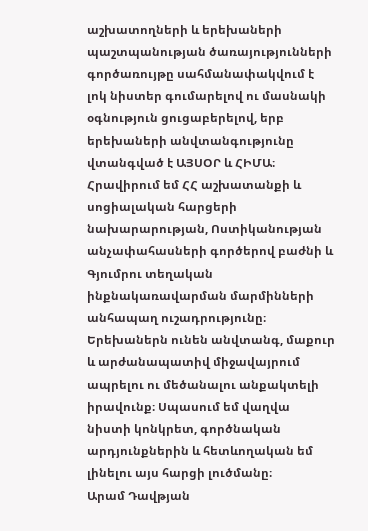աշխատողների և երեխաների պաշտպանության ծառայությունների գործառույթը սահմանափակվում է լոկ նիստեր գումարելով ու մասնակի օգնություն ցուցաբերելով, երբ երեխաների անվտանգությունը վտանգված է ԱՅՍՕՐ և ՀԻՄԱ։
Հրավիրում եմ ՀՀ աշխատանքի և սոցիալական հարցերի նախարարության, Ոստիկանության անչափահասների գործերով բաժնի և Գյումրու տեղական ինքնակառավարման մարմինների անհապաղ ուշադրությունը։
Երեխաներն ունեն անվտանգ, մաքուր և արժանապատիվ միջավայրում ապրելու ու մեծանալու անքակտելի իրավունք։ Սպասում եմ վաղվա նիստի կոնկրետ, գործնական արդյունքներին և հետևողական եմ լինելու այս հարցի լուծմանը։
Արամ Դավթյան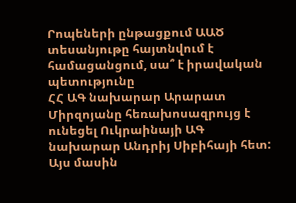Րոպեների ընթացքում ԱԱԾ տեսանյութը հայտնվում է համացանցում, սա՞ է իրավական պետությունը
ՀՀ ԱԳ նախարար Արարատ Միրզոյանը հեռախոսազրույց է ունեցել Ուկրաինայի ԱԳ նախարար Անդրիյ Սիբիհայի հետ: Այս մասին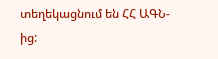տեղեկացնում են ՀՀ ԱԳՆ-ից: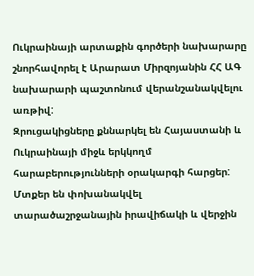Ուկրաինայի արտաքին գործերի նախարարը շնորհավորել է Արարատ Միրզոյանին ՀՀ ԱԳ նախարարի պաշտոնում վերանշանակվելու առթիվ:
Զրուցակիցները քննարկել են Հայաստանի և Ուկրաինայի միջև երկկողմ հարաբերությունների օրակարգի հարցեր:
Մտքեր են փոխանակվել տարածաշրջանային իրավիճակի և վերջին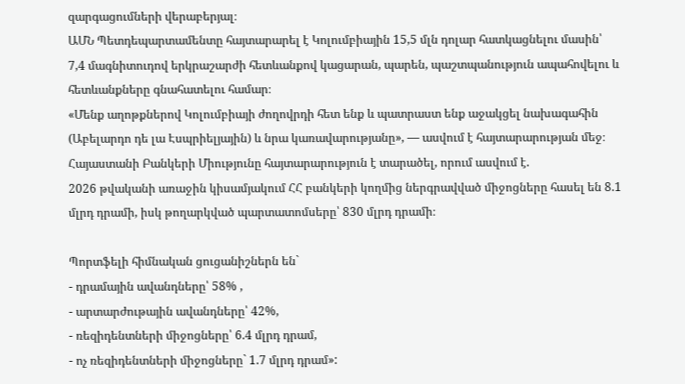զարգացումների վերաբերյալ։
ԱՄՆ Պետդեպարտամենտը հայտարարել է Կոլումբիային 15,5 մլն դոլար հատկացնելու մասին՝ 7,4 մագնիտուդով երկրաշարժի հետևանքով կացարան, պարեն, պաշտպանություն ապահովելու և հետևանքները գնահատելու համար։
«Մենք աղոթքներով Կոլումբիայի ժողովրդի հետ ենք և պատրաստ ենք աջակցել նախագահին (Աբելարդո դե լա Էսպրիելյային) և նրա կառավարությանը», — ասվում է հայտարարության մեջ։
Հայաստանի Բանկերի Միությունը հայտարարություն է տարածել, որում ասվում է.
2026 թվականի առաջին կիսամյակում ՀՀ բանկերի կողմից ներգրավված միջոցները հասել են 8.1 մլրդ դրամի, իսկ թողարկված պարտատոմսերը՝ 830 մլրդ դրամի։

Պորտֆելի հիմնական ցուցանիշներն են`
- դրամային ավանդները՝ 58% ,
- արտարժութային ավանդները՝ 42%,
- ռեզիդենտների միջոցները՝ 6.4 մլրդ դրամ,
- ոչ ռեզիդենտների միջոցները` 1.7 մլրդ դրամ»: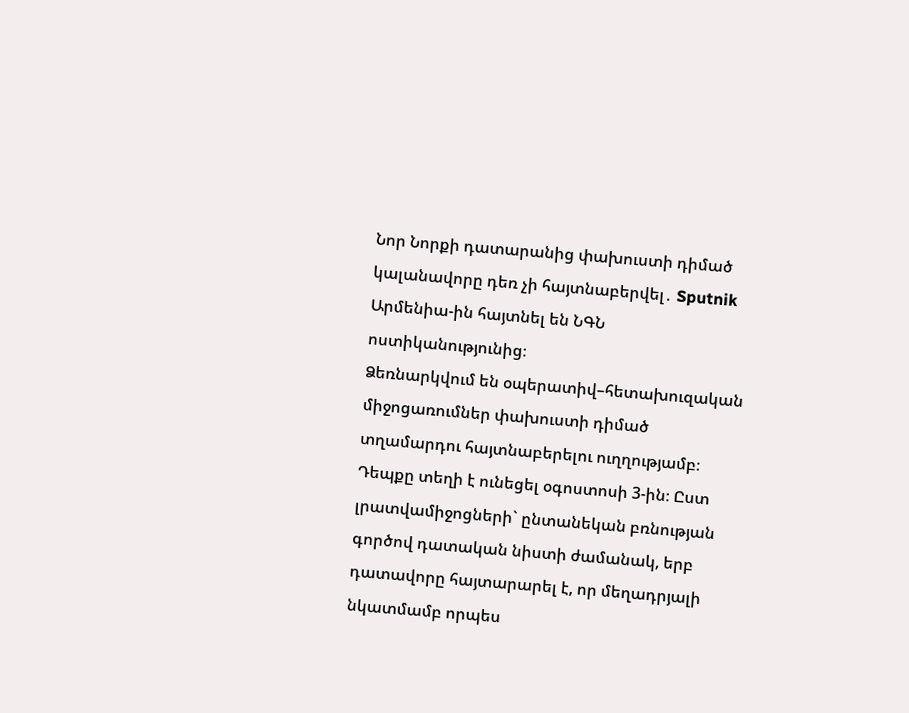Նոր Նորքի դատարանից փախուստի դիմած կալանավորը դեռ չի հայտնաբերվել․ Sputnik Արմենիա-ին հայտնել են ՆԳՆ ոստիկանությունից։
Ձեռնարկվում են օպերատիվ–հետախուզական միջոցառումներ փախուստի դիմած տղամարդու հայտնաբերելու ուղղությամբ։
Դեպքը տեղի է ունեցել օգոստոսի 3-ին։ Ըստ լրատվամիջոցների` ընտանեկան բռնության գործով դատական նիստի ժամանակ, երբ դատավորը հայտարարել է, որ մեղադրյալի նկատմամբ որպես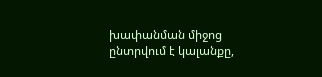խափանման միջոց ընտրվում է կալանքը,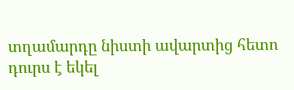տղամարդը նիստի ավարտից հետո դուրս է եկել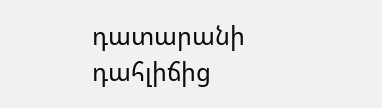դատարանի դահլիճից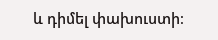և դիմել փախուստի։